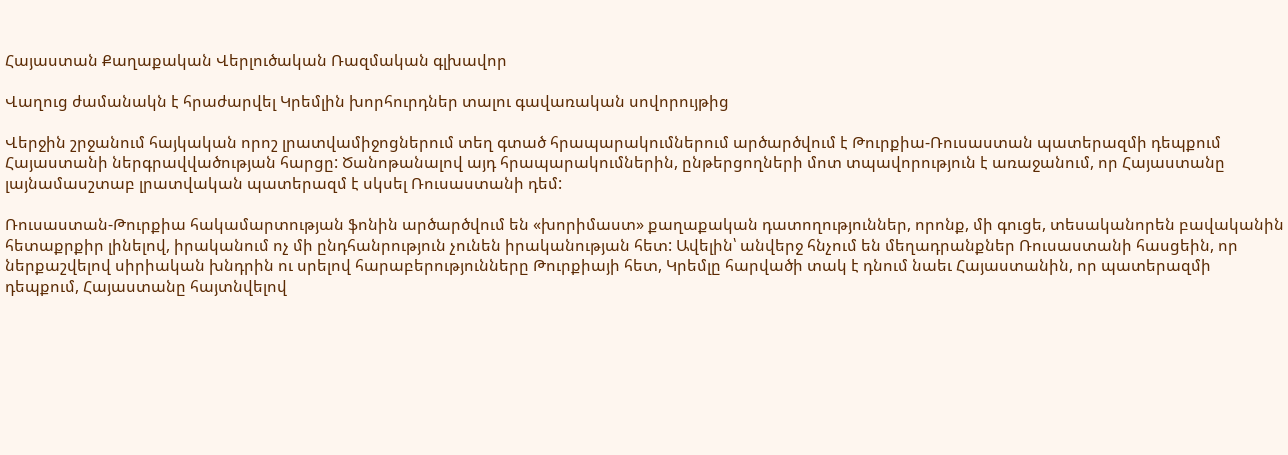Հայաստան Քաղաքական Վերլուծական Ռազմական գլխավոր

Վաղուց ժամանակն է հրաժարվել Կրեմլին խորհուրդներ տալու գավառական սովորույթից

Վերջին շրջանում հայկական որոշ լրատվամիջոցներում տեղ գտած հրապարակումներում արծարծվում է Թուրքիա-Ռուսաստան պատերազմի դեպքում Հայաստանի ներգրավվածության հարցը: Ծանոթանալով այդ հրապարակումներին, ընթերցողների մոտ տպավորություն է առաջանում, որ Հայաստանը լայնամասշտաբ լրատվական պատերազմ է սկսել Ռուսաստանի դեմ:

Ռուսաստան-Թուրքիա հակամարտության ֆոնին արծարծվում են «խորիմաստ» քաղաքական դատողություններ, որոնք, մի գուցե, տեսականորեն բավականին հետաքրքիր լինելով, իրականում ոչ մի ընդհանրություն չունեն իրականության հետ: Ավելին՝ անվերջ հնչում են մեղադրանքներ Ռուսաստանի հասցեին, որ ներքաշվելով սիրիական խնդրին ու սրելով հարաբերությունները Թուրքիայի հետ, Կրեմլը հարվածի տակ է դնում նաեւ Հայաստանին, որ պատերազմի դեպքում, Հայաստանը հայտնվելով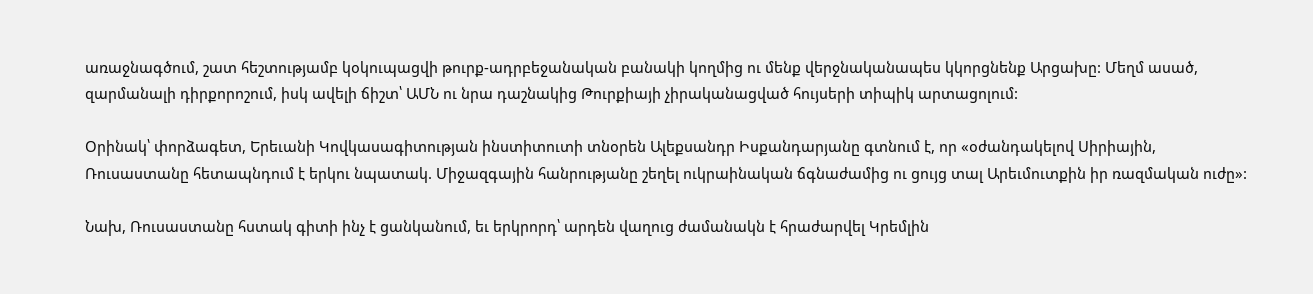առաջնագծում, շատ հեշտությամբ կօկուպացվի թուրք-ադրբեջանական բանակի կողմից ու մենք վերջնականապես կկորցնենք Արցախը: Մեղմ ասած, զարմանալի դիրքորոշում, իսկ ավելի ճիշտ՝ ԱՄՆ ու նրա դաշնակից Թուրքիայի չիրականացված հույսերի տիպիկ արտացոլում:

Օրինակ՝ փորձագետ, Երեւանի Կովկասագիտության ինստիտուտի տնօրեն Ալեքսանդր Իսքանդարյանը գտնում է, որ «օժանդակելով Սիրիային, Ռուսաստանը հետապնդում է երկու նպատակ. Միջազգային հանրությանը շեղել ուկրաինական ճգնաժամից ու ցույց տալ Արեւմուտքին իր ռազմական ուժը»:

Նախ, Ռուսաստանը հստակ գիտի ինչ է ցանկանում, եւ երկրորդ՝ արդեն վաղուց ժամանակն է հրաժարվել Կրեմլին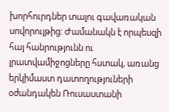խորհուրդներ տալու գավառական սովորույթից: Ժամանակն է որպեսզի հայ հանրությունն ու լրատվամիջոցները հստակ, առանց երկիմաստ դատողություների օժանդակեն Ռուսաստանի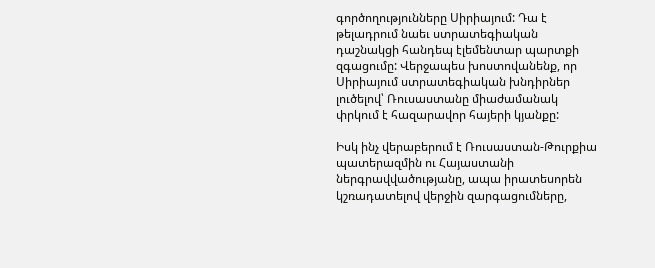գործողությունները Սիրիայում: Դա է թելադրում նաեւ ստրատեգիական դաշնակցի հանդեպ էլեմենտար պարտքի զգացումը: Վերջապես խոստովանենք, որ Սիրիայում ստրատեգիական խնդիրներ լուծելով՝ Ռուսաստանը միաժամանակ փրկում է հազարավոր հայերի կյանքը:

Իսկ ինչ վերաբերում է Ռուսաստան-Թուրքիա պատերազմին ու Հայաստանի ներգրավվածությանը, ապա իրատեսորեն կշռադատելով վերջին զարգացումները,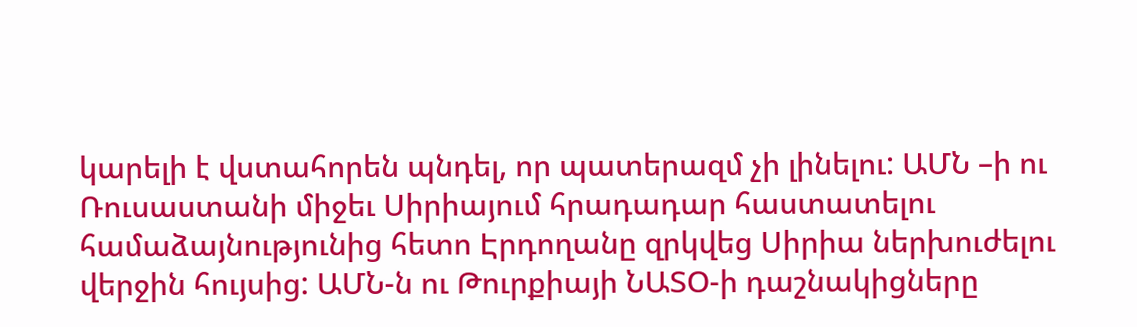կարելի է վստահորեն պնդել, որ պատերազմ չի լինելու: ԱՄՆ –ի ու Ռուսաստանի միջեւ Սիրիայում հրադադար հաստատելու համաձայնությունից հետո Էրդողանը զրկվեց Սիրիա ներխուժելու վերջին հույսից: ԱՄՆ-ն ու Թուրքիայի ՆԱՏՕ-ի դաշնակիցները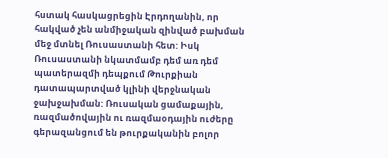հստակ հասկացրեցին Էրդողանին, որ հակված չեն անմիջական զինված բախման մեջ մտնել Ռուսաստանի հետ: Իսկ Ռուսաստանի նկատմամբ դեմ առ դեմ պատերազմի դեպքում Թուրքիան դատապարտված կլինի վերջնական ջախջախման: Ռուսական ցամաքային, ռազմածովային ու ռազմաօդային ուժերը գերազանցում են թուրքականին բոլոր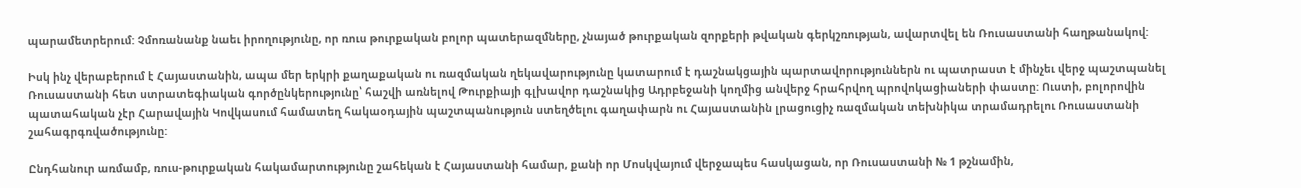պարամետրերում: Չմոռանանք նաեւ իրողությունը, որ ռուս թուրքական բոլոր պատերազմները, չնայած թուրքական զորքերի թվական գերկշռության, ավարտվել են Ռուսաստանի հաղթանակով:

Իսկ ինչ վերաբերում է Հայաստանին, ապա մեր երկրի քաղաքական ու ռազմական ղեկավարությունը կատարում է դաշնակցային պարտավորություններն ու պատրաստ է մինչեւ վերջ պաշտպանել Ռուսաստանի հետ ստրատեգիական գործընկերությունը՝ հաշվի առնելով Թուրքիայի գլխավոր դաշնակից Ադրբեջանի կողմից անվերջ հրահրվող պրովոկացիաների փաստը: Ուստի, բոլորովին պատահական չէր Հարավային Կովկասում համատեղ հակաօդային պաշտպանություն ստեղծելու գաղափարն ու Հայաստանին լրացուցիչ ռազմական տեխնիկա տրամադրելու Ռուսաստանի շահագրգռվածությունը:

Ընդհանուր առմամբ, ռուս-թուրքական հակամարտությունը շահեկան է Հայաստանի համար, քանի որ Մոսկվայում վերջապես հասկացան, որ Ռուսաստանի № 1 թշնամին,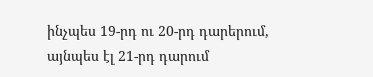ինչպես 19-րդ ու 20-րդ դարերում, այնպես էլ 21-րդ դարում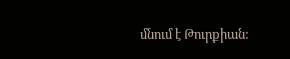մնում է Թուրքիան: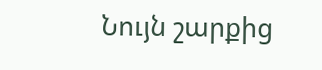Նույն շարքից